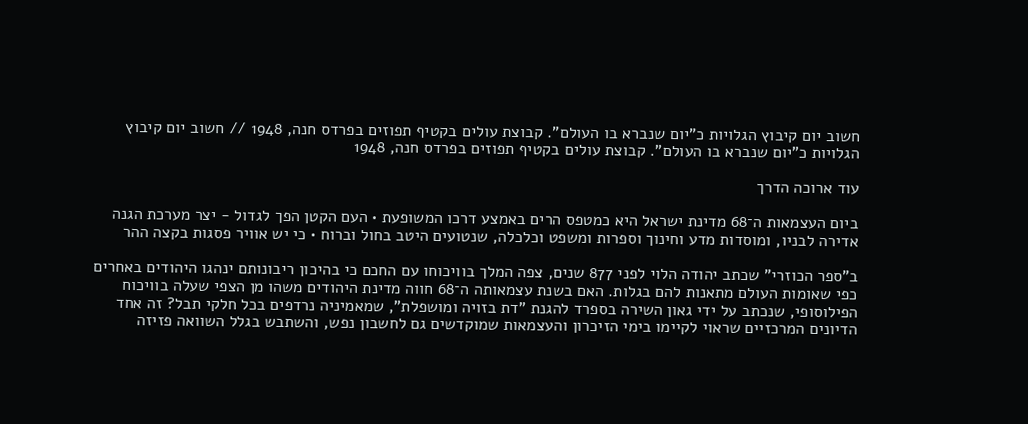חשוב יום קיבוץ הגלויות כ"יום שנברא בו העולם". קבוצת עולים בקטיף תפוזים בפרדס חנה, 1948 // חשוב יום קיבוץ הגלויות כ"יום שנברא בו העולם". קבוצת עולים בקטיף תפוזים בפרדס חנה, 1948

עוד ארוכה הדרך

ביום העצמאות ה־68 מדינת ישראל היא כמטפס הרים באמצע דרכו המשופעת • העם הקטן הפך לגדול - יצר מערכת הגנה אדירה לבניו, ומוסדות מדע וחינוך וספרות ומשפט וכלכלה, שנטועים היטב בחול וברוח • כי יש אוויר פסגות בקצה ההר

ב"ספר הכוזרי" שכתב יהודה הלוי לפני 877 שנים, צפה המלך בוויכוחו עם החכם כי בהיכון ריבונותם ינהגו היהודים באחרים כפי שאומות העולם מתאנות להם בגלות. האם בשנת עצמאותה ה־68 חווה מדינת היהודים משהו מן הצפי שעלה בוויכוח הפילוסופי, שנכתב על ידי גאון השירה בספרד להגנת "דת בזויה ומושפלת", שמאמיניה נרדפים בכל חלקי תבל? זה אחד הדיונים המרכזיים שראוי לקיימו בימי הזיכרון והעצמאות שמוקדשים גם לחשבון נפש, והשתבש בגלל השוואה פזיזה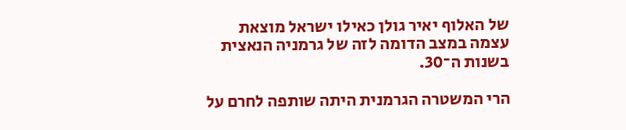של האלוף יאיר גולן כאילו ישראל מוצאת עצמה במצב הדומה לזה של גרמניה הנאצית בשנות ה־30.

הרי המשטרה הגרמנית היתה שותפה לחרם על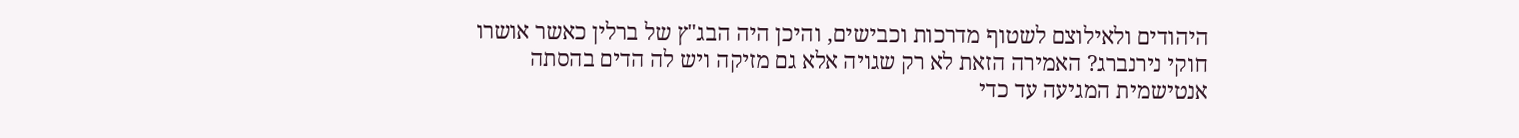היהודים ולאילוצם לשטוף מדרכות וכבישים, והיכן היה הבג"ץ של ברלין כאשר אושרו חוקי נירנברג? האמירה הזאת לא רק שגויה אלא גם מזיקה ויש לה הדים בהסתה אנטישמית המגיעה עד כדי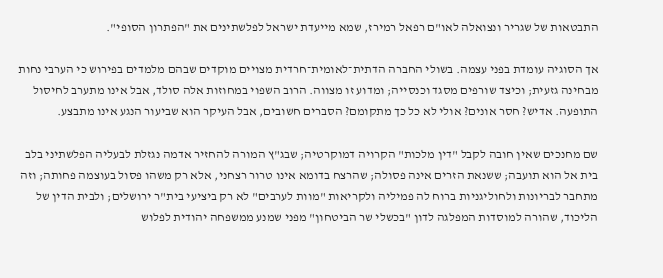התבטאות של שגריר ונצואלה לאו"ם רפאל רמירז, שמא מייעדת ישראל לפלשתינים את "הפתרון הסופי".

אך הסוגיה עומדת בפני עצמה. בשולי החברה הדתית־לאומית־חרדית מצויים מוקדים שבהם מלמדים בפירוש כי הערבי נחות מבחינה גזעית; וכיצד שורפים מסגד וכנסייה; ומדוע זו מצווה. הרוב השפוי במחוזות אלה סולד, אבל אינו מתערב לחיסול התופעה. אדיש? חסר אונים? אולי לא כל כך מתקומם? הסברים חשובים, אבל העיקר הוא שביעור הנגע אינו מתבצע.

שם מחנכים שאין חובה לקבל "דין מלכות" הקרויה דמוקרטיה; שבג"ץ המורה להחזיר אדמה נגזלת לבעליה הפלשתיני בלב בית אל הוא תועבה; ששנאת הזרים אינה פסולה; שהרצח בדומא אינו טרור רצחני, אלא רק משהו פסול בעוצמה פחותה; וזה מתחבר לבריונות ולחוליגניות ברוח לה פמיליה ולקריאות "מוות לערבים" לא רק ביציעי בית"ר ירושלים; ולבית הדין של הליכוד, שהורה למוסדות המפלגה לדון "בכשלי שר הביטחון" מפני שמנע ממשפחה יהודית לפלוש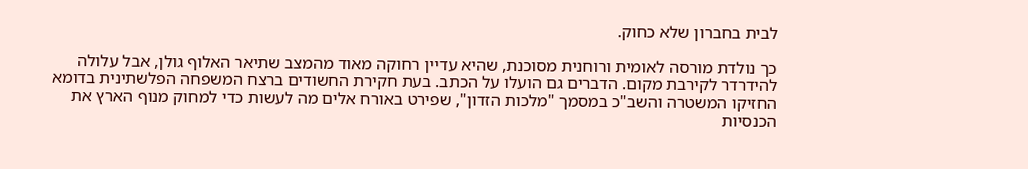לבית בחברון שלא כחוק.

כך נולדת מורסה לאומית ורוחנית מסוכנת, שהיא עדיין רחוקה מאוד מהמצב שתיאר האלוף גולן, אבל עלולה להידרדר לקירבת מקום. הדברים גם הועלו על הכתב. בעת חקירת החשודים ברצח המשפחה הפלשתינית בדומא החזיקו המשטרה והשב"כ במסמך "מלכות הזדון", שפירט באורח אלים מה לעשות כדי למחוק מנוף הארץ את הכנסיות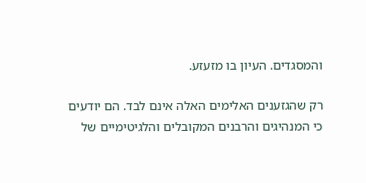והמסגדים. העיון בו מזעזע.

רק שהגזענים האלימים האלה אינם לבד. הם יודעים כי המנהיגים והרבנים המקובלים והלגיטימיים של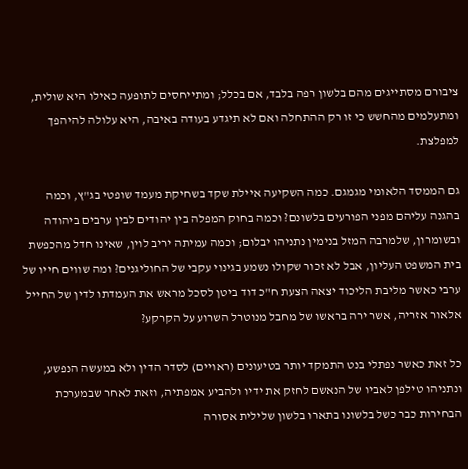ציבורם מסתייגים מהם בלשון רפה בלבד, אם בכלל; ומתייחסים לתופעה כאילו היא שולית, ומתעלמים מהחשש כי זו רק ההתחלה ואם לא תיגדע בעודה באיבה, היא עלולה להיהפך למפלצת.

גם הממסד הלאומי מגמגם. כמה השקיעה איילת שקד בשחיקת מעמד שופטי בג"ץ, וכמה בהגנה עליהם מפני הפורעים בלשונם? וכמה בחוק המפלה בין יהודים לבין ערבים ביהודה ובשומרון, שלמרבה המזל בנימין נתניהו יבלום; וכמה עמיתה יריב לוין, שאינו חדל מהכפשת בית המשפט העליון, אבל לא זכור שקולו נשמע בגינוי עקבי של החוליגנים? ומה שווים חייו של ערבי כאשר מליבת הליכוד יצאה הצעת ח"כ דוד ביטן לסכל מראש את העמדתו לדין של החייל אלאור אזריה, אשר ירה בראשו של מחבל מנוטרל השרוע על הקרקע?

כל זאת כאשר נפתלי בנט התמקד יותר בטיעונים (ראויים) לסדר הדין ולא במעשה הנפשע, ונתניהו טילפן לאביו של הנאשם לחזק את ידיו ולהביע אמפתיה, וזאת לאחר שבמערכת הבחירות כבר כשל בלשונו בתארו בלשון שלילית אסורה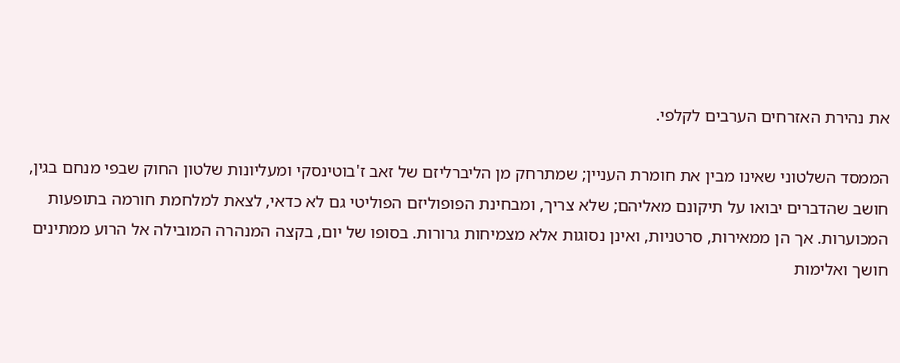את נהירת האזרחים הערבים לקלפי.

הממסד השלטוני שאינו מבין את חומרת העניין; שמתרחק מן הליברליזם של זאב ז'בוטינסקי ומעליונות שלטון החוק שבפי מנחם בגין, חושב שהדברים יבואו על תיקונם מאליהם; שלא צריך, ומבחינת הפופוליזם הפוליטי גם לא כדאי, לצאת למלחמת חורמה בתופעות המכוערות. אך הן ממאירות, סרטניות, ואינן נסוגות אלא מצמיחות גרורות. בסופו של יום, בקצה המנהרה המובילה אל הרוע ממתינים חושך ואלימות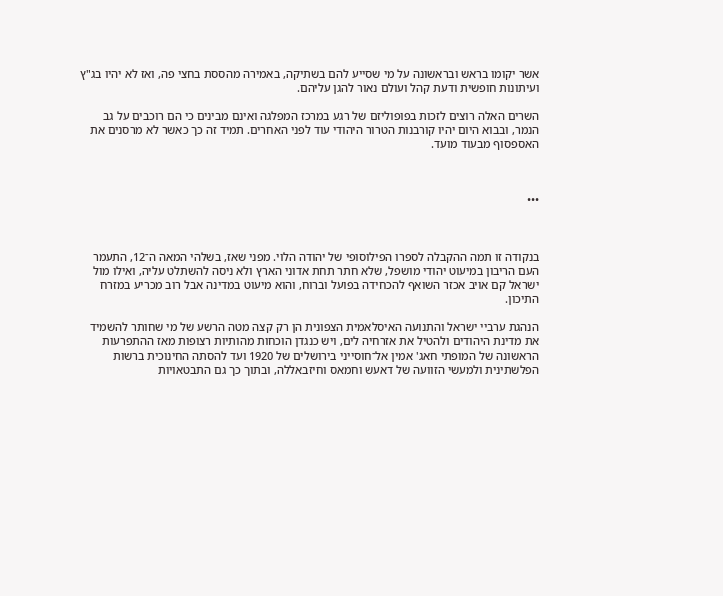אשר יקומו בראש ובראשונה על מי שסייע להם בשתיקה, באמירה מהססת בחצי פה, ואז לא יהיו בג"ץ ועיתונות חופשית ודעת קהל ועולם נאור להגן עליהם.

השרים האלה רוצים לזכות בפופוליזם של רגע במרכז המפלגה ואינם מבינים כי הם רוכבים על גב הנמר, ובבוא היום יהיו קורבנות הטרור היהודי עוד לפני האחרים. תמיד זה כך כאשר לא מרסנים את האספסוף מבעוד מועד.



•••



בנקודה זו תמה ההקבלה לספרו הפילוסופי של יהודה הלוי. מפני שאז, בשלהי המאה ה־12, התעמר העם הריבון במיעוט יהודי מושפל, שלא חתר תחת אדוני הארץ ולא ניסה להשתלט עליה, ואילו מול ישראל קם אויב אכזר השואף להכחידה בפועל וברוח, והוא מיעוט במדינה אבל רוב מכריע במזרח התיכון.

הנהגת ערביי ישראל והתנועה האיסלאמית הצפונית הן רק קצה מטה הרשע של מי שחותר להשמיד את מדינת היהודים ולהטיל את אזרחיה לים, ויש כנגדן הוכחות מהותיות רצופות מאז ההתפרעות הראשונה של המופתי חאג' אמין אל־חוסייני בירושלים של 1920 ועד להסתה החינוכית ברשות הפלשתינית ולמעשי הזוועה של דאעש וחמאס וחיזבאללה, ובתוך כך גם התבטאויות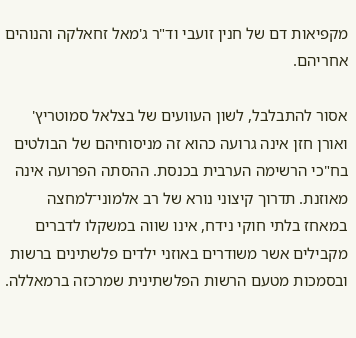מקפיאות דם של חנין זועבי וד"ר ג'מאל זחאלקה והנוהים אחריהם.

אסור להתבלבל, לשון העוועים של בצלאל סמוטריץ' ואורן חזן אינה גרועה כהוא זה מניסוחיהם של הבולטים בח"כי הרשימה הערבית בכנסת. ההסתה הפרועה אינה מאוזנת. תדרוך קיצוני נורא של רב אלמוני־למחצה במאחז בלתי חוקי נידח, אינו שווה במשקלו לדברים מקבילים אשר משודרים באוזני ילדים פלשתינים ברשות ובסמכות מטעם הרשות הפלשתינית שמרכזה ברמאללה.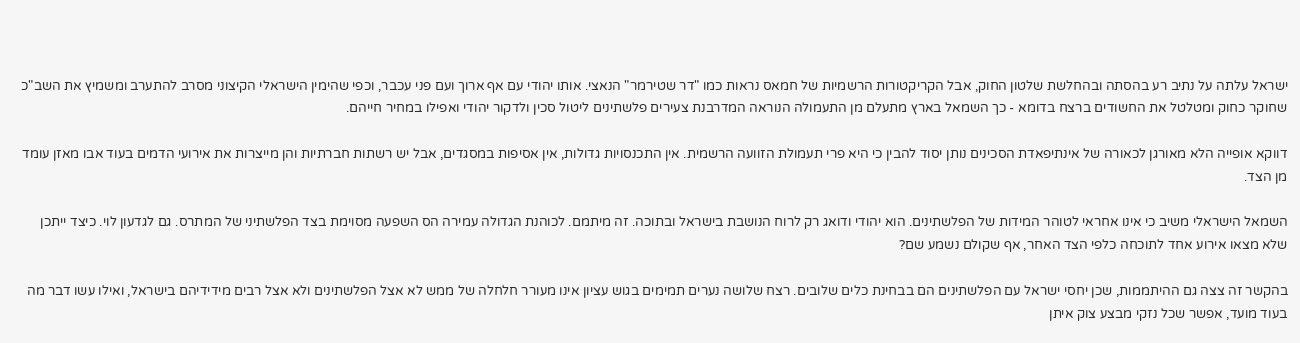ישראל עלתה על נתיב רע בהסתה ובהחלשת שלטון החוק, אבל הקריקטורות הרשמיות של חמאס נראות כמו "דר שטירמר" הנאצי. אותו יהודי עם אף ארוך ועם פני עכבר, וכפי שהימין הישראלי הקיצוני מסרב להתערב ומשמיץ את השב"כ שחוקר כחוק ומטלטל את החשודים ברצח בדומא - כך השמאל בארץ מתעלם מן התעמולה הנוראה המדרבנת צעירים פלשתינים ליטול סכין ולדקור יהודי ואפילו במחיר חייהם.

דווקא אופייה הלא מאורגן לכאורה של אינתיפאדת הסכינים נותן יסוד להבין כי היא פרי תעמולת הזוועה הרשמית. אין התכנסויות גדולות, אין אסיפות במסגדים, אבל יש רשתות חברתיות והן מייצרות את אירועי הדמים בעוד אבו מאזן עומד מן הצד.

השמאל הישראלי משיב כי אינו אחראי לטוהר המידות של הפלשתינים. הוא יהודי ודואג רק לרוח הנושבת בישראל ובתוכה. זה מיתמם. לכוהנת הגדולה עמירה הס השפעה מסוימת בצד הפלשתיני של המתרס. גם לגדעון לוי. כיצד ייתכן שלא מצאו אירוע אחד לתוכחה כלפי הצד האחר, אף שקולם נשמע שם?

בהקשר זה צצה גם ההיתממות, שכן יחסי ישראל עם הפלשתינים הם בבחינת כלים שלובים. רצח שלושה נערים תמימים בגוש עציון אינו מעורר חלחלה של ממש לא אצל הפלשתינים ולא אצל רבים מידידיהם בישראל, ואילו עשו דבר מה בעוד מועד, אפשר שכל נזקי מבצע צוק איתן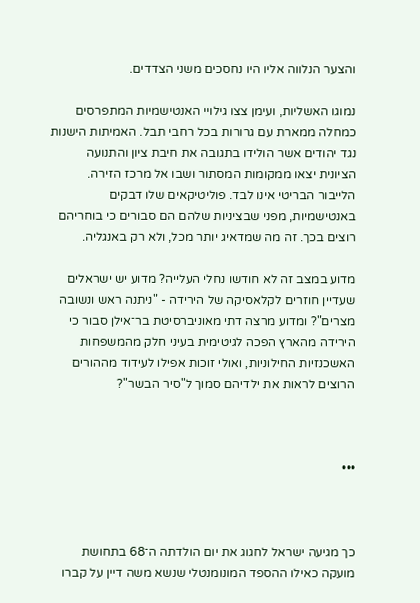והצער הנלווה אליו היו נחסכים משני הצדדים.

נמוגו האשליות, ועימן צצו גילויי האנטישמיות המתפרסים כמחלה ממארת עם גרורות בכל רחבי תבל. האמיתות הישנות נגד יהודים אשר הולידו בתגובה את חיבת ציון והתנועה הציונית יצאו ממקומות המסתור ושבו אל מרכז הזירה. הלייבור הבריטי אינו לבד. פוליטיקאים שלו דבקים באנטישמיות, מפני שבציניות שלהם הם סבורים כי בוחריהם רוצים בכך. זה מה שמדאיג יותר מכל, ולא רק באנגליה.

מדוע במצב זה לא חודשו נחלי העלייה? מדוע יש ישראלים שעדיין חוזרים לקלאסיקה של הירידה - "ניתנה ראש ונשובה מצרים"? ומדוע מרצה דתי מאוניברסיטת בר־אילן סבור כי הירידה מהארץ הפכה לגיטימית בעיני חלק מהמשפחות האשכנזיות החילוניות, ואולי זוכות אפילו לעידוד מההורים הרוצים לראות את ילדיהם סמוך ל"סיר הבשר"?



•••



כך מגיעה ישראל לחגוג את יום הולדתה ה־68 בתחושת מועקה כאילו ההספד המונומנטלי שנשא משה דיין על קברו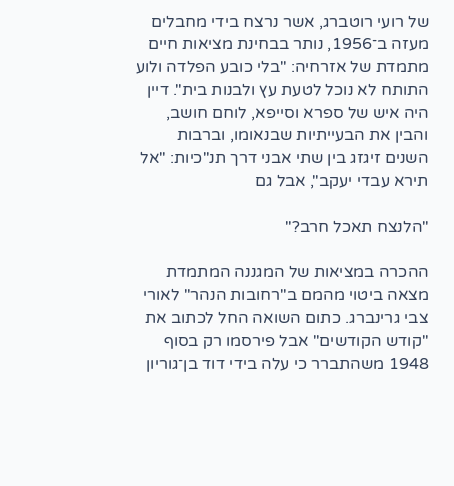של רועי רוטברג, אשר נרצח בידי מחבלים מעזה ב־1956, נותר בבחינת מציאות חיים מתמדת של אזרחיה: "בלי כובע הפלדה ולוע התותח לא נוכל לטעת עץ ולבנות בית". דיין היה איש של ספרא וסייפא, לוחם חושב, והבין את הבעייתיות שבנאומו, וברבות השנים זיגזג בין שתי אבני דרך תנ"כיות: "אל תירא עבדי יעקב", אבל גם

"הלנצח תאכל חרב?"

ההכרה במציאות של המגננה המתמדת מצאה ביטוי מהמם ב"רחובות הנהר" לאורי צבי גרינברג. כתום השואה החל לכתוב את "קודש הקודשים" אבל פירסמו רק בסוף 1948 משהתברר כי עלה בידי דוד בן־גוריון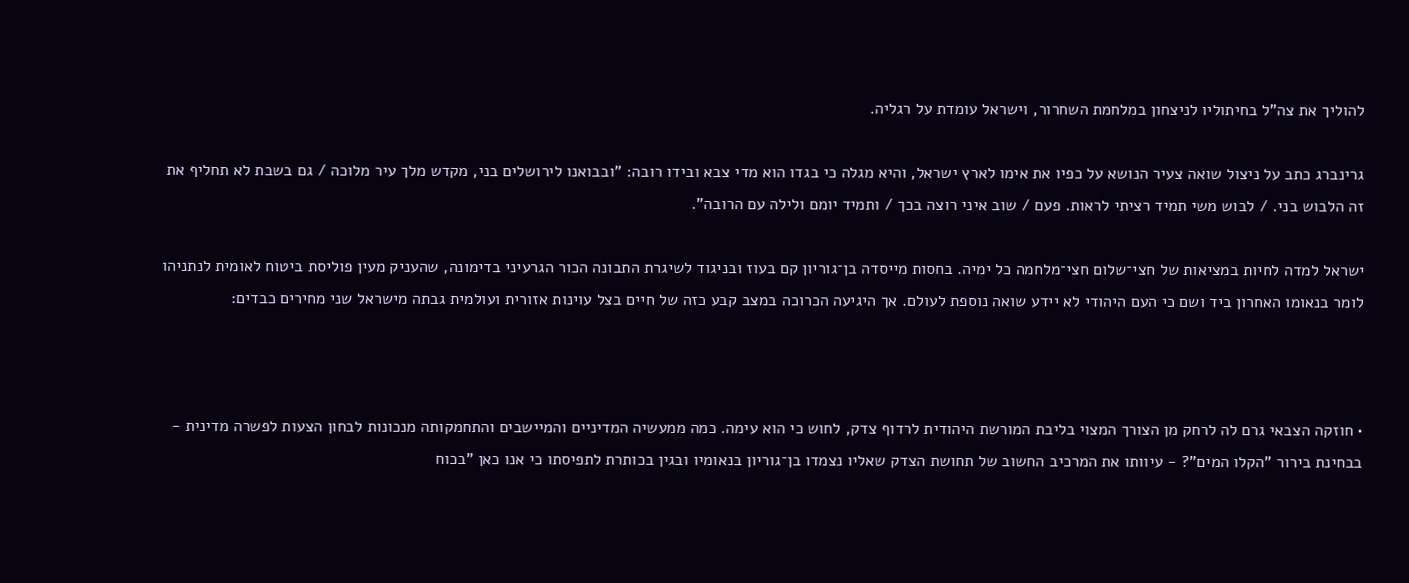להוליך את צה"ל בחיתוליו לניצחון במלחמת השחרור, וישראל עומדת על רגליה.

גרינברג כתב על ניצול שואה צעיר הנושא על כפיו את אימו לארץ ישראל, והיא מגלה כי בגדו הוא מדי צבא ובידו רובה: "ובבואנו לירושלים בני, מקדש מלך עיר מלוכה / גם בשבת לא תחליף את זה הלבוש בני. / לבוש משי תמיד רציתי לראות. פעם / שוב איני רוצה בכך / ותמיד יומם ולילה עם הרובה".

ישראל למדה לחיות במציאות של חצי־שלום חצי־מלחמה כל ימיה. בחסות מייסדה בן־גוריון קם בעוז ובניגוד לשיגרת התבונה הכור הגרעיני בדימונה, שהעניק מעין פוליסת ביטוח לאומית לנתניהו לומר בנאומו האחרון ביד ושם כי העם היהודי לא יידע שואה נוספת לעולם. אך היגיעה הכרוכה במצב קבע כזה של חיים בצל עוינות אזורית ועולמית גבתה מישראל שני מחירים כבדים:



• חוזקה הצבאי גרם לה לרחק מן הצורך המצוי בליבת המורשת היהודית לרדוף צדק, לחוש כי הוא עימה. כמה ממעשיה המדיניים והמיישבים והתחמקותה מנכונות לבחון הצעות לפשרה מדינית - בבחינת בירור "הקלו המים"? - עיוותו את המרכיב החשוב של תחושת הצדק שאליו נצמדו בן־גוריון בנאומיו ובגין בכותרת לתפיסתו כי אנו כאן "בכוח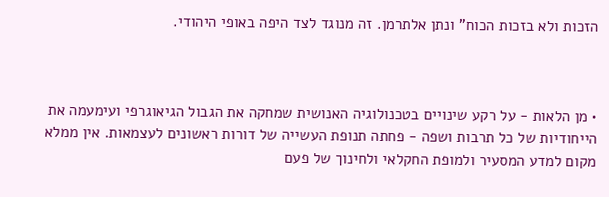הזכות ולא בזכות הכוח" ונתן אלתרמן. זה מנוגד לצד היפה באופי היהודי.



• מן הלאות - על רקע שינויים בטכנולוגיה האנושית שמחקה את הגבול הגיאוגרפי ועימעמה את הייחודיות של כל תרבות ושפה - פחתה תנופת העשייה של דורות ראשונים לעצמאות. אין ממלא מקום למדע המסעיר ולמופת החקלאי ולחינוך של פעם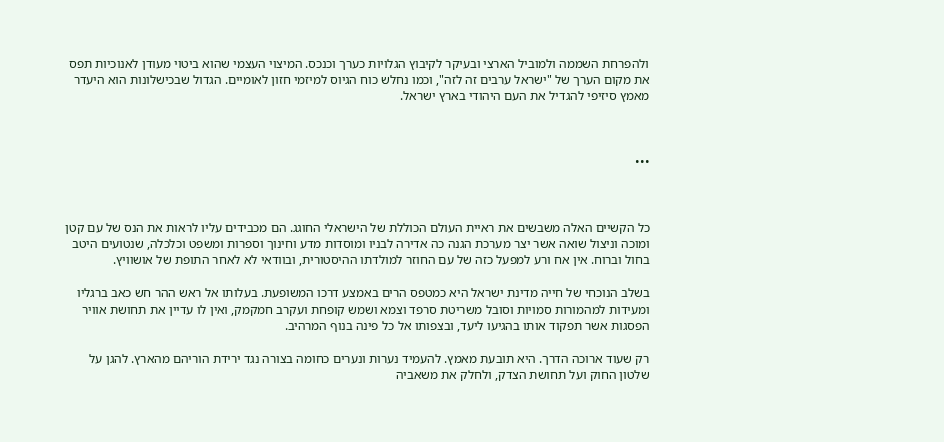ולהפרחת השממה ולמוביל הארצי ובעיקר לקיבוץ הגלויות כערך וכנכס. המיצוי העצמי שהוא ביטוי מעודן לאנוכיות תפס את מקום הערך של "ישראל ערבים זה לזה", וכמו נחלש כוח הגיוס למיזמי חזון לאומיים. הגדול שבכישלונות הוא היעדר מאמץ סיזיפי להגדיל את העם היהודי בארץ ישראל.



•••



כל הקשיים האלה משבשים את ראיית העולם הכוללת של הישראלי החוגג. הם מכבידים עליו לראות את הנס של עם קטן ומוכה וניצול שואה אשר יצר מערכת הגנה כה אדירה לבניו ומוסדות מדע וחינוך וספרות ומשפט וכלכלה, שנטועים היטב בחול וברוח. אין אח ורע למפעל כזה של עם החוזר למולדתו ההיסטורית, ובוודאי לא לאחר התופת של אושוויץ.

בשלב הנוכחי של חייה מדינת ישראל היא כמטפס הרים באמצע דרכו המשופעת. בעלותו אל ראש ההר חש כאב ברגליו ומעידות למהמורות סמויות וסובל משריטת סרפד וצמא ושמש קופחת ועקרב חמקמק, ואין לו עדיין את תחושת אוויר הפסגות אשר תפקוד אותו בהגיעו ליעד, ובצפותו אל כל פינה בנוף המרהיב.

רק שעוד ארוכה הדרך. היא תובעת מאמץ. להעמיד נערות ונערים כחומה בצורה נגד ירידת הוריהם מהארץ. להגן על שלטון החוק ועל תחושת הצדק, ולחלק את משאביה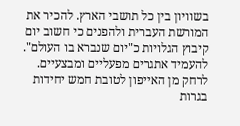בשוויון בין כל תושבי הארץ. להכיר את המורשת העברית ולהפנים כי חשוב יום קיבוץ הגלויות כ"יום שנברא בו העולם". להעמיד אתגרים מפעליים ומבצעיים. לרחק מן האייפון לטובת חמש יחידות בגרות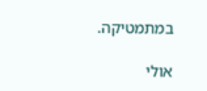במתמטיקה.

אולי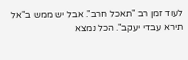לעוד זמן רב "תאכל חרב". אבל יש ממש ב"אל תירא עבדי יעקב". הכל נמצא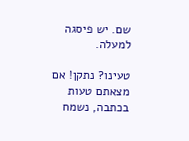שם. יש פיסגה למעלה.

טעינו? נתקן! אם מצאתם טעות בכתבה, נשמח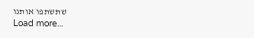שתשתפו אותנו
Load more...